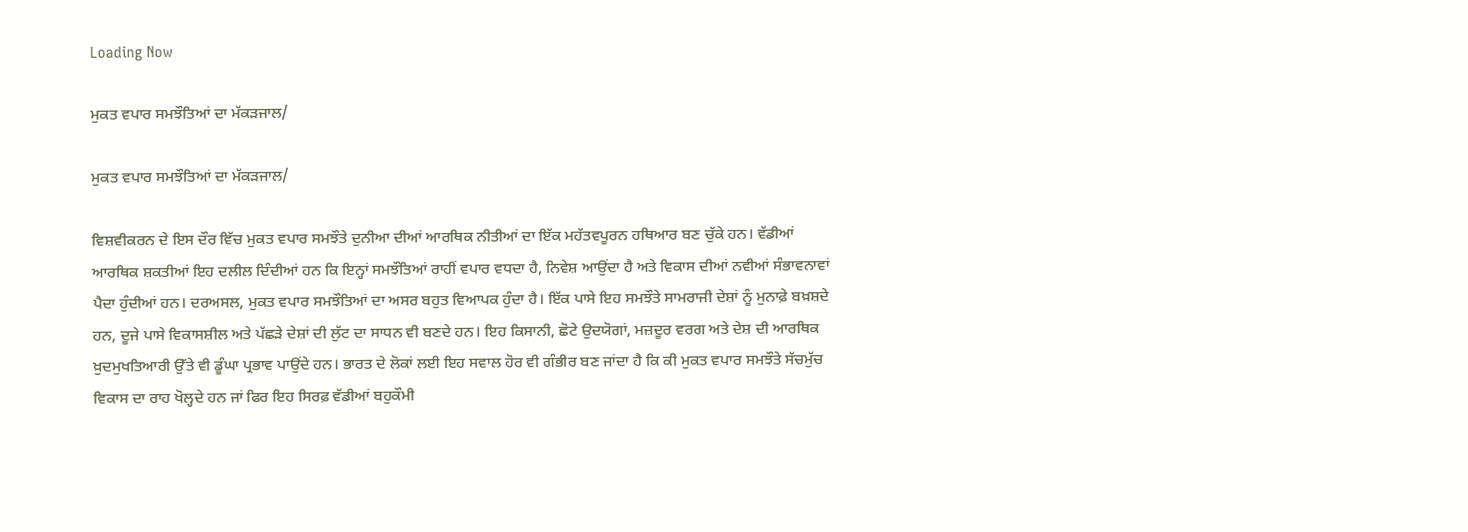Loading Now

ਮੁਕਤ ਵਪਾਰ ਸਮਝੌਤਿਆਂ ਦਾ ਮੱਕੜਜਾਲ/

ਮੁਕਤ ਵਪਾਰ ਸਮਝੌਤਿਆਂ ਦਾ ਮੱਕੜਜਾਲ/

ਵਿਸ਼ਵੀਕਰਨ ਦੇ ਇਸ ਦੌਰ ਵਿੱਚ ਮੁਕਤ ਵਪਾਰ ਸਮਝੌਤੇ ਦੁਨੀਆ ਦੀਆਂ ਆਰਥਿਕ ਨੀਤੀਆਂ ਦਾ ਇੱਕ ਮਹੱਤਵਪੂਰਨ ਹਥਿਆਰ ਬਣ ਚੁੱਕੇ ਹਨ। ਵੱਡੀਆਂ ਆਰਥਿਕ ਸ਼ਕਤੀਆਂ ਇਹ ਦਲੀਲ ਦਿੰਦੀਆਂ ਹਨ ਕਿ ਇਨ੍ਹਾਂ ਸਮਝੌਤਿਆਂ ਰਾਹੀਂ ਵਪਾਰ ਵਧਦਾ ਹੈ, ਨਿਵੇਸ਼ ਆਉਂਦਾ ਹੈ ਅਤੇ ਵਿਕਾਸ ਦੀਆਂ ਨਵੀਆਂ ਸੰਭਾਵਨਾਵਾਂ ਪੈਦਾ ਹੁੰਦੀਆਂ ਹਨ। ਦਰਅਸਲ, ਮੁਕਤ ਵਪਾਰ ਸਮਝੌਤਿਆਂ ਦਾ ਅਸਰ ਬਹੁਤ ਵਿਆਪਕ ਹੁੰਦਾ ਹੈ। ਇੱਕ ਪਾਸੇ ਇਹ ਸਮਝੌਤੇ ਸਾਮਰਾਜੀ ਦੇਸ਼ਾਂ ਨੂੰ ਮੁਨਾਫ਼ੇ ਬਖ਼ਸ਼ਦੇ ਹਨ, ਦੂਜੇ ਪਾਸੇ ਵਿਕਾਸਸ਼ੀਲ ਅਤੇ ਪੱਛੜੇ ਦੇਸ਼ਾਂ ਦੀ ਲੁੱਟ ਦਾ ਸਾਧਨ ਵੀ ਬਣਦੇ ਹਨ। ਇਹ ਕਿਸਾਨੀ, ਛੋਟੇ ਉਦਯੋਗਾਂ, ਮਜ਼ਦੂਰ ਵਰਗ ਅਤੇ ਦੇਸ਼ ਦੀ ਆਰਥਿਕ ਖ਼ੁਦਮੁਖਤਿਆਰੀ ਉੱਤੇ ਵੀ ਡੂੰਘਾ ਪ੍ਰਭਾਵ ਪਾਉਂਦੇ ਹਨ। ਭਾਰਤ ਦੇ ਲੋਕਾਂ ਲਈ ਇਹ ਸਵਾਲ ਹੋਰ ਵੀ ਗੰਭੀਰ ਬਣ ਜਾਂਦਾ ਹੈ ਕਿ ਕੀ ਮੁਕਤ ਵਪਾਰ ਸਮਝੌਤੇ ਸੱਚਮੁੱਚ ਵਿਕਾਸ ਦਾ ਰਾਹ ਖੋਲ੍ਹਦੇ ਹਨ ਜਾਂ ਫਿਰ ਇਹ ਸਿਰਫ਼ ਵੱਡੀਆਂ ਬਹੁਕੌਮੀ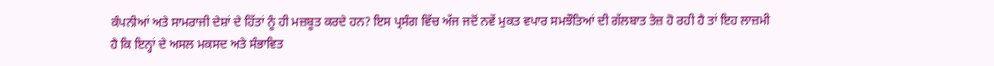ਕੰਪਨੀਆਂ ਅਤੇ ਸਾਮਰਾਜੀ ਦੇਸ਼ਾਂ ਦੇ ਹਿੱਤਾਂ ਨੂੰ ਹੀ ਮਜ਼ਬੂਤ ਕਰਦੇ ਹਨ? ਇਸ ਪ੍ਰਸੰਗ ਵਿੱਚ ਅੱਜ ਜਦੋਂ ਨਵੇਂ ਮੁਕਤ ਵਪਾਰ ਸਮਝੌਤਿਆਂ ਦੀ ਗੱਲਬਾਤ ਤੇਜ਼ ਹੋ ਰਹੀ ਹੈ ਤਾਂ ਇਹ ਲਾਜ਼ਮੀ ਹੈ ਕਿ ਇਨ੍ਹਾਂ ਦੇ ਅਸਲ ਮਕਸਦ ਅਤੇ ਸੰਭਾਵਿਤ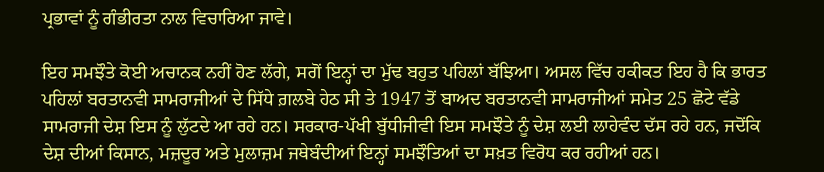ਪ੍ਰਭਾਵਾਂ ਨੂੰ ਗੰਭੀਰਤਾ ਨਾਲ ਵਿਚਾਰਿਆ ਜਾਵੇ।

ਇਹ ਸਮਝੌਤੇ ਕੋਈ ਅਚਾਨਕ ਨਹੀਂ ਹੋਣ ਲੱਗੇ, ਸਗੋਂ ਇਨ੍ਹਾਂ ਦਾ ਮੁੱਢ ਬਹੁਤ ਪਹਿਲਾਂ ਬੱਝਿਆ। ਅਸਲ ਵਿੱਚ ਹਕੀਕਤ ਇਹ ਹੈ ਕਿ ਭਾਰਤ ਪਹਿਲਾਂ ਬਰਤਾਨਵੀ ਸਾਮਰਾਜੀਆਂ ਦੇ ਸਿੱਧੇ ਗ਼ਲਬੇ ਹੇਠ ਸੀ ਤੇ 1947 ਤੋਂ ਬਾਅਦ ਬਰਤਾਨਵੀ ਸਾਮਰਾਜੀਆਂ ਸਮੇਤ 25 ਛੋਟੇ ਵੱਡੇ ਸਾਮਰਾਜੀ ਦੇਸ਼ ਇਸ ਨੂੰ ਲੁੱਟਦੇ ਆ ਰਹੇ ਹਨ। ਸਰਕਾਰ-ਪੱਖੀ ਬੁੱਧੀਜੀਵੀ ਇਸ ਸਮਝੌਤੇ ਨੂੰ ਦੇਸ਼ ਲਈ ਲਾਹੇਵੰਦ ਦੱਸ ਰਹੇ ਹਨ, ਜਦੋਂਕਿ ਦੇਸ਼ ਦੀਆਂ ਕਿਸਾਨ, ਮਜ਼ਦੂਰ ਅਤੇ ਮੁਲਾਜ਼ਮ ਜਥੇਬੰਦੀਆਂ ਇਨ੍ਹਾਂ ਸਮਝੌਤਿਆਂ ਦਾ ਸਖ਼ਤ ਵਿਰੋਧ ਕਰ ਰਹੀਆਂ ਹਨ।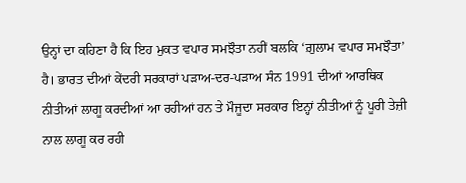ਉਨ੍ਹਾਂ ਦਾ ਕਹਿਣਾ ਹੈ ਕਿ ਇਹ ਮੁਕਤ ਵਪਾਰ ਸਮਝੌਤਾ ਨਹੀਂ ਬਲਕਿ ‘ਗ਼ੁਲਾਮ ਵਪਾਰ ਸਮਝੌਤਾ’ ਹੈ। ਭਾਰਤ ਦੀਆਂ ਕੇਂਦਰੀ ਸਰਕਾਰਾਂ ਪੜਾਅ-ਦਰ-ਪੜਾਅ ਸੰਨ 1991 ਦੀਆਂ ਆਰਥਿਕ ਨੀਤੀਆਂ ਲਾਗੂ ਕਰਦੀਆਂ ਆ ਰਹੀਆਂ ਹਨ ਤੇ ਮੌਜੂਦਾ ਸਰਕਾਰ ਇਨ੍ਹਾਂ ਨੀਤੀਆਂ ਨੂੰ ਪੂਰੀ ਤੇਜ਼ੀ ਨਾਲ ਲਾਗੂ ਕਰ ਰਹੀ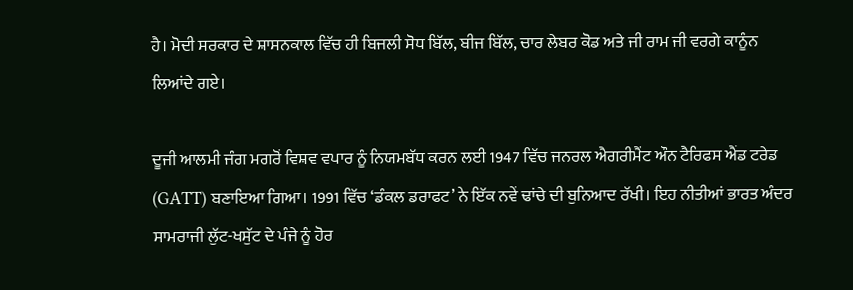ਹੈ। ਮੋਦੀ ਸਰਕਾਰ ਦੇ ਸ਼ਾਸਨਕਾਲ ਵਿੱਚ ਹੀ ਬਿਜਲੀ ਸੋਧ ਬਿੱਲ, ਬੀਜ ਬਿੱਲ, ਚਾਰ ਲੇਬਰ ਕੋਡ ਅਤੇ ਜੀ ਰਾਮ ਜੀ ਵਰਗੇ ਕਾਨੂੰਨ ਲਿਆਂਦੇ ਗਏ।

ਦੂਜੀ ਆਲਮੀ ਜੰਗ ਮਗਰੋਂ ਵਿਸ਼ਵ ਵਪਾਰ ਨੂੰ ਨਿਯਮਬੱਧ ਕਰਨ ਲਈ 1947 ਵਿੱਚ ਜਨਰਲ ਐਗਰੀਮੈਂਟ ਔਨ ਟੈਰਿਫਸ ਐਂਡ ਟਰੇਡ (GATT) ਬਣਾਇਆ ਗਿਆ। 1991 ਵਿੱਚ ‘ਡੰਕਲ ਡਰਾਫਟ’ ਨੇ ਇੱਕ ਨਵੇਂ ਢਾਂਚੇ ਦੀ ਬੁਨਿਆਦ ਰੱਖੀ। ਇਹ ਨੀਤੀਆਂ ਭਾਰਤ ਅੰਦਰ ਸਾਮਰਾਜੀ ਲੁੱਟ-ਖਸੁੱਟ ਦੇ ਪੰਜੇ ਨੂੰ ਹੋਰ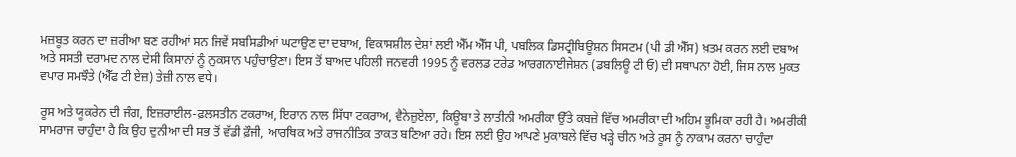ਮਜ਼ਬੂਤ ਕਰਨ ਦਾ ਜ਼ਰੀਆ ਬਣ ਰਹੀਆਂ ਸਨ ਜਿਵੇਂ ਸਬਸਿਡੀਆਂ ਘਟਾਉਣ ਦਾ ਦਬਾਅ, ਵਿਕਾਸਸ਼ੀਲ ਦੇਸ਼ਾਂ ਲਈ ਐੱਮ ਐੱਸ ਪੀ, ਪਬਲਿਕ ਡਿਸਟ੍ਰੀਬਿਊਸ਼ਨ ਸਿਸਟਮ (ਪੀ ਡੀ ਐੱਸ) ਖ਼ਤਮ ਕਰਨ ਲਈ ਦਬਾਅ ਅਤੇ ਸਸਤੀ ਦਰਾਮਦ ਨਾਲ ਦੇਸੀ ਕਿਸਾਨਾਂ ਨੂੰ ਨੁਕਸਾਨ ਪਹੁੰਚਾਉਣਾ। ਇਸ ਤੋਂ ਬਾਅਦ ਪਹਿਲੀ ਜਨਵਰੀ 1995 ਨੂੰ ਵਰਲਡ ਟਰੇਡ ਆਰਗਨਾਈਜੇਸ਼ਨ (ਡਬਲਿਊ ਟੀ ਓ) ਦੀ ਸਥਾਪਨਾ ਹੋਈ, ਜਿਸ ਨਾਲ ਮੁਕਤ ਵਪਾਰ ਸਮਝੌਤੇ (ਐੱਫ ਟੀ ਏਜ਼) ਤੇਜ਼ੀ ਨਾਲ ਵਧੇ।

ਰੂਸ ਅਤੇ ਯੂਕਰੇਨ ਦੀ ਜੰਗ, ਇਜ਼ਰਾਈਲ-ਫ਼ਲਸਤੀਨ ਟਕਰਾਅ, ਇਰਾਨ ਨਾਲ ਸਿੱਧਾ ਟਕਰਾਅ, ਵੈਨੇਜ਼ੁਏਲਾ, ਕਿਊਬਾ ਤੇ ਲਾਤੀਨੀ ਅਮਰੀਕਾ ਉੱਤੇ ਕਬਜ਼ੇ ਵਿੱਚ ਅਮਰੀਕਾ ਦੀ ਅਹਿਮ ਭੂਮਿਕਾ ਰਹੀ ਹੈ। ਅਮਰੀਕੀ ਸਾਮਰਾਜ ਚਾਹੁੰਦਾ ਹੈ ਕਿ ਉਹ ਦੁਨੀਆ ਦੀ ਸਭ ਤੋਂ ਵੱਡੀ ਫ਼ੌਜੀ, ਆਰਥਿਕ ਅਤੇ ਰਾਜਨੀਤਿਕ ਤਾਕਤ ਬਣਿਆ ਰਹੇ। ਇਸ ਲਈ ਉਹ ਆਪਣੇ ਮੁਕਾਬਲੇ ਵਿੱਚ ਖੜ੍ਹੇ ਚੀਨ ਅਤੇ ਰੂਸ ਨੂੰ ਨਾਕਾਮ ਕਰਨਾ ਚਾਹੁੰਦਾ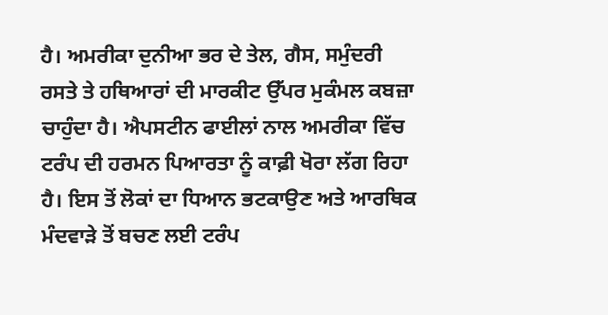ਹੈ। ਅਮਰੀਕਾ ਦੁਨੀਆ ਭਰ ਦੇ ਤੇਲ, ਗੈਸ, ਸਮੁੰਦਰੀ ਰਸਤੇ ਤੇ ਹਥਿਆਰਾਂ ਦੀ ਮਾਰਕੀਟ ਉੱਪਰ ਮੁਕੰਮਲ ਕਬਜ਼ਾ ਚਾਹੁੰਦਾ ਹੈ। ਐਪਸਟੀਨ ਫਾਈਲਾਂ ਨਾਲ ਅਮਰੀਕਾ ਵਿੱਚ ਟਰੰਪ ਦੀ ਹਰਮਨ ਪਿਆਰਤਾ ਨੂੰ ਕਾਫ਼ੀ ਖੋਰਾ ਲੱਗ ਰਿਹਾ ਹੈ। ਇਸ ਤੋਂ ਲੋਕਾਂ ਦਾ ਧਿਆਨ ਭਟਕਾਉਣ ਅਤੇ ਆਰਥਿਕ ਮੰਦਵਾੜੇ ਤੋਂ ਬਚਣ ਲਈ ਟਰੰਪ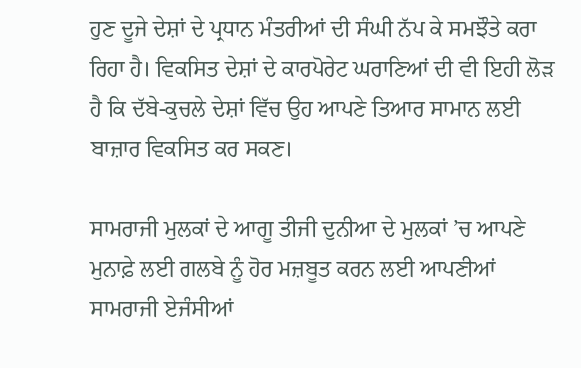ਹੁਣ ਦੂਜੇ ਦੇਸ਼ਾਂ ਦੇ ਪ੍ਰਧਾਨ ਮੰਤਰੀਆਂ ਦੀ ਸੰਘੀ ਨੱਪ ਕੇ ਸਮਝੌਤੇ ਕਰਾ ਰਿਹਾ ਹੈ। ਵਿਕਸਿਤ ਦੇਸ਼ਾਂ ਦੇ ਕਾਰਪੋਰੇਟ ਘਰਾਣਿਆਂ ਦੀ ਵੀ ਇਹੀ ਲੋੜ ਹੈ ਕਿ ਦੱਬੇ-ਕੁਚਲੇ ਦੇਸ਼ਾਂ ਵਿੱਚ ਉਹ ਆਪਣੇ ਤਿਆਰ ਸਾਮਾਨ ਲਈ ਬਾਜ਼ਾਰ ਵਿਕਸਿਤ ਕਰ ਸਕਣ।

ਸਾਮਰਾਜੀ ਮੁਲਕਾਂ ਦੇ ਆਗੂ ਤੀਜੀ ਦੁਨੀਆ ਦੇ ਮੁਲਕਾਂ ’ਚ ਆਪਣੇ ਮੁਨਾਫ਼ੇ ਲਈ ਗਲਬੇ ਨੂੰ ਹੋਰ ਮਜ਼ਬੂਤ ਕਰਨ ਲਈ ਆਪਣੀਆਂ ਸਾਮਰਾਜੀ ਏਜੰਸੀਆਂ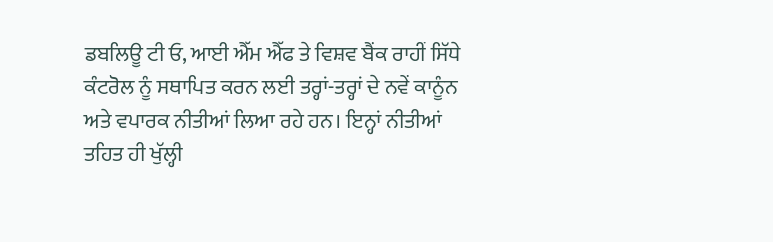ਡਬਲਿਊ ਟੀ ਓ, ਆਈ ਐੱਮ ਐੱਫ ਤੇ ਵਿਸ਼ਵ ਬੈਂਕ ਰਾਹੀਂ ਸਿੱਧੇ ਕੰਟਰੋਲ ਨੂੰ ਸਥਾਪਿਤ ਕਰਨ ਲਈ ਤਰ੍ਹਾਂ-ਤਰ੍ਹਾਂ ਦੇ ਨਵੇਂ ਕਾਨੂੰਨ ਅਤੇ ਵਪਾਰਕ ਨੀਤੀਆਂ ਲਿਆ ਰਹੇ ਹਨ। ਇਨ੍ਹਾਂ ਨੀਤੀਆਂ ਤਹਿਤ ਹੀ ਖੁੱਲ੍ਹੀ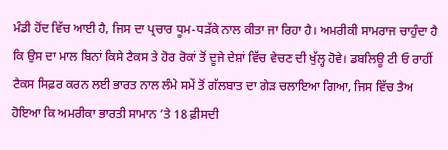ਮੰਡੀ ਹੋਂਦ ਵਿੱਚ ਆਈ ਹੈ, ਜਿਸ ਦਾ ਪ੍ਰਚਾਰ ਧੂਮ-ਧੜੱਕੇ ਨਾਲ ਕੀਤਾ ਜਾ ਰਿਹਾ ਹੈ। ਅਮਰੀਕੀ ਸਾਮਰਾਜ ਚਾਹੁੰਦਾ ਹੈ ਕਿ ਉਸ ਦਾ ਮਾਲ ਬਿਨਾਂ ਕਿਸੇ ਟੈਕਸ ਤੇ ਹੋਰ ਰੋਕਾਂ ਤੋਂ ਦੂਜੇ ਦੇਸ਼ਾਂ ਵਿੱਚ ਵੇਚਣ ਦੀ ਖੁੱਲ੍ਹ ਹੋਵੇ। ਡਬਲਿਊ ਟੀ ਓ ਰਾਹੀਂ ਟੈਕਸ ਸਿਫ਼ਰ ਕਰਨ ਲਈ ਭਾਰਤ ਨਾਲ ਲੰਮੇ ਸਮੇਂ ਤੋਂ ਗੱਲਬਾਤ ਦਾ ਗੇੜ ਚਲਾਇਆ ਗਿਆ, ਜਿਸ ਵਿੱਚ ਤੈਅ ਹੋਇਆ ਕਿ ਅਮਰੀਕਾ ਭਾਰਤੀ ਸਾਮਾਨ ’ਤੇ 18 ਫ਼ੀਸਦੀ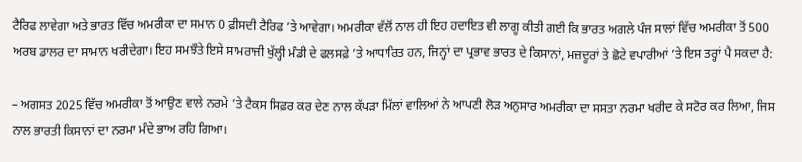ਟੈਰਿਫ ਲਾਵੇਗਾ ਅਤੇ ਭਾਰਤ ਵਿੱਚ ਅਮਰੀਕਾ ਦਾ ਸਮਾਨ 0 ਫ਼ੀਸਦੀ ਟੈਰਿਫ ’ਤੇ ਆਵੇਗਾ। ਅਮਰੀਕਾ ਵੱਲੋਂ ਨਾਲ ਹੀ ਇਹ ਹਦਾਇਤ ਵੀ ਲਾਗੂ ਕੀਤੀ ਗਈ ਕਿ ਭਾਰਤ ਅਗਲੇ ਪੰਜ ਸਾਲਾਂ ਵਿੱਚ ਅਮਰੀਕਾ ਤੋਂ 500 ਅਰਬ ਡਾਲਰ ਦਾ ਸਾਮਾਨ ਖਰੀਦੇਗਾ। ਇਹ ਸਮਝੌਤੇ ਇਸੇ ਸਾਮਰਾਜੀ ਖੁੱਲ੍ਹੀ ਮੰਡੀ ਦੇ ਫਲਸਫ਼ੇ ’ਤੇ ਆਧਾਰਿਤ ਹਨ, ਜਿਨ੍ਹਾਂ ਦਾ ਪ੍ਰਭਾਵ ਭਾਰਤ ਦੇ ਕਿਸਾਨਾਂ, ਮਜ਼ਦੂਰਾਂ ਤੇ ਛੋਟੇ ਵਪਾਰੀਆਂ ’ਤੇ ਇਸ ਤਰ੍ਹਾਂ ਪੈ ਸਕਦਾ ਹੈ:

– ਅਗਸਤ 2025 ਵਿੱਚ ਅਮਰੀਕਾ ਤੋਂ ਆਉਣ ਵਾਲੇ ਨਰਮੇ ’ਤੇ ਟੈਕਸ ਸਿਫ਼ਰ ਕਰ ਦੇਣ ਨਾਲ ਕੱਪੜਾ ਮਿੱਲਾਂ ਵਾਲਿਆਂ ਨੇ ਆਪਣੀ ਲੋੜ ਅਨੁਸਾਰ ਅਮਰੀਕਾ ਦਾ ਸਸਤਾ ਨਰਮਾ ਖਰੀਦ ਕੇ ਸਟੋਰ ਕਰ ਲਿਆ, ਜਿਸ ਨਾਲ ਭਾਰਤੀ ਕਿਸਾਨਾਂ ਦਾ ਨਰਮਾ ਮੰਦੇ ਭਾਅ ਰਹਿ ਗਿਆ।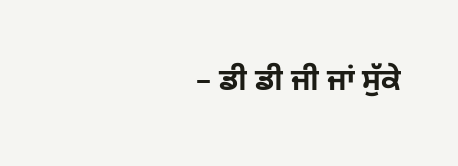– ਡੀ ਡੀ ਜੀ ਜਾਂ ਸੁੱਕੇ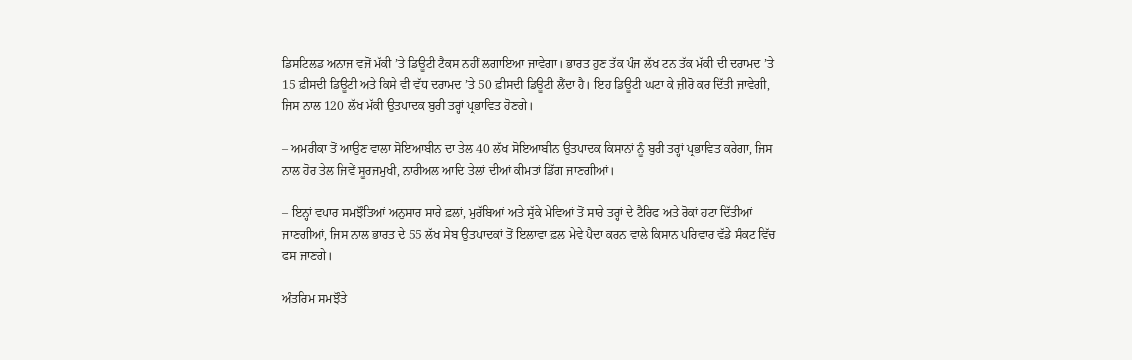ਡਿਸਟਿਲਡ ਅਨਾਜ ਵਜੋਂ ਮੱਕੀ ’ਤੇ ਡਿਊਟੀ ਟੈਕਸ ਨਹੀਂ ਲਗਾਇਆ ਜਾਵੇਗਾ। ਭਾਰਤ ਹੁਣ ਤੱਕ ਪੰਜ ਲੱਖ ਟਨ ਤੱਕ ਮੱਕੀ ਦੀ ਦਰਾਮਦ ’ਤੇ 15 ਫ਼ੀਸਦੀ ਡਿਊਟੀ ਅਤੇ ਕਿਸੇ ਵੀ ਵੱਧ ਦਰਾਮਦ ’ਤੇ 50 ਫ਼ੀਸਦੀ ਡਿਊਟੀ ਲੈਂਦਾ ਹੈ। ਇਹ ਡਿਊਟੀ ਘਟਾ ਕੇ ਜ਼ੀਰੋ ਕਰ ਦਿੱਤੀ ਜਾਵੇਗੀ, ਜਿਸ ਨਾਲ 120 ਲੱਖ ਮੱਕੀ ਉਤਪਾਦਕ ਬੁਰੀ ਤਰ੍ਹਾਂ ਪ੍ਰਭਾਵਿਤ ਹੋਣਗੇ।

– ਅਮਰੀਕਾ ਤੋਂ ਆਉਣ ਵਾਲਾ ਸੋਇਆਬੀਨ ਦਾ ਤੇਲ 40 ਲੱਖ ਸੋਇਆਬੀਨ ਉਤਪਾਦਕ ਕਿਸਾਨਾਂ ਨੂੰ ਬੁਰੀ ਤਰ੍ਹਾਂ ਪ੍ਰਭਾਵਿਤ ਕਰੇਗਾ, ਜਿਸ ਨਾਲ ਹੋਰ ਤੇਲ ਜਿਵੇਂ ਸੂਰਜਮੁਖੀ, ਨਾਰੀਅਲ ਆਦਿ ਤੇਲਾਂ ਦੀਆਂ ਕੀਮਤਾਂ ਡਿੱਗ ਜਾਣਗੀਆਂ।

– ਇਨ੍ਹਾਂ ਵਪਾਰ ਸਮਝੌਤਿਆਂ ਅਨੁਸਾਰ ਸਾਰੇ ਫ਼ਲਾਂ, ਮੁਰੱਬਿਆਂ ਅਤੇ ਸੁੱਕੇ ਮੇਵਿਆਂ ਤੋਂ ਸਾਰੇ ਤਰ੍ਹਾਂ ਦੇ ਟੈਰਿਫ ਅਤੇ ਰੋਕਾਂ ਹਟਾ ਦਿੱਤੀਆਂ ਜਾਣਗੀਆਂ, ਜਿਸ ਨਾਲ ਭਾਰਤ ਦੇ 55 ਲੱਖ ਸੇਬ ਉਤਪਾਦਕਾਂ ਤੋਂ ਇਲਾਵਾ ਫ਼ਲ ਮੇਵੇ ਪੈਦਾ ਕਰਨ ਵਾਲੇ ਕਿਸਾਨ ਪਰਿਵਾਰ ਵੱਡੇ ਸੰਕਟ ਵਿੱਚ ਫਸ ਜਾਣਗੇ।

ਅੰਤਰਿਮ ਸਮਝੌਤੇ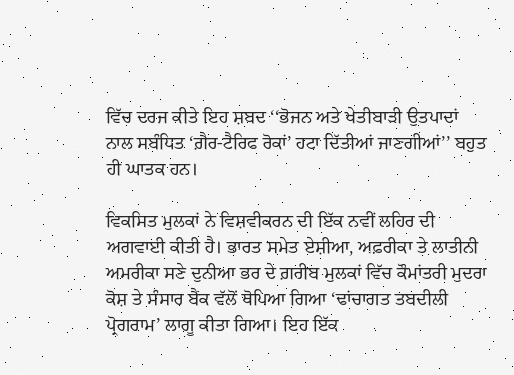ਵਿੱਚ ਦਰਜ ਕੀਤੇ ਇਹ ਸ਼ਬਦ ‘‘ਭੋਜਨ ਅਤੇ ਖੇਤੀਬਾੜੀ ਉਤਪਾਦਾਂ ਨਾਲ ਸਬੰਧਿਤ ‘ਗ਼ੈਰ-ਟੈਰਿਫ ਰੋਕਾਂ’ ਹਟਾ ਦਿੱਤੀਆਂ ਜਾਣਗੀਆਂ’’ ਬਹੁਤ ਹੀ ਘਾਤਕ ਹਨ।

ਵਿਕਸਿਤ ਮੁਲਕਾਂ ਨੇ ਵਿਸ਼ਵੀਕਰਨ ਦੀ ਇੱਕ ਨਵੀਂ ਲਹਿਰ ਦੀ ਅਗਵਾਈ ਕੀਤੀ ਹੈ। ਭਾਰਤ ਸਮੇਤ ਏਸ਼ੀਆ, ਅਫ਼ਰੀਕਾ ਤੇ ਲਾਤੀਨੀ ਅਮਰੀਕਾ ਸਣੇ ਦੁਨੀਆ ਭਰ ਦੇ ਗ਼ਰੀਬ ਮੁਲਕਾਂ ਵਿੱਚ ਕੌਮਾਂਤਰੀ ਮੁਦਰਾ ਕੋਸ਼ ਤੇ ਸੰਸਾਰ ਬੈਂਕ ਵੱਲੋਂ ਥੋਪਿਆ ਗਿਆ ‘ਢਾਂਚਾਗਤ ਤਬਦੀਲੀ ਪ੍ਰੋਗਰਾਮ’ ਲਾਗੂ ਕੀਤਾ ਗਿਆ। ਇਹ ਇੱਕ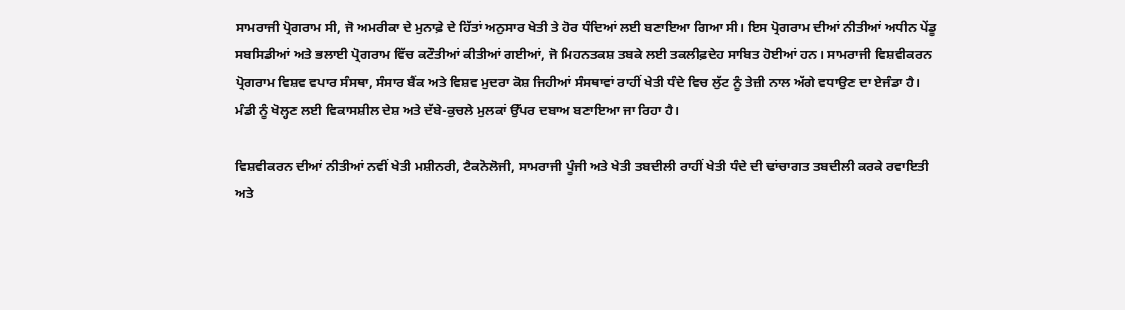ਸਾਮਰਾਜੀ ਪ੍ਰੋਗਰਾਮ ਸੀ, ਜੋ ਅਮਰੀਕਾ ਦੇ ਮੁਨਾਫ਼ੇ ਦੇ ਹਿੱਤਾਂ ਅਨੁਸਾਰ ਖੇਤੀ ਤੇ ਹੋਰ ਧੰਦਿਆਂ ਲਈ ਬਣਾਇਆ ਗਿਆ ਸੀ। ਇਸ ਪ੍ਰੋਗਰਾਮ ਦੀਆਂ ਨੀਤੀਆਂ ਅਧੀਨ ਪੇਂਡੂ ਸਬਸਿਡੀਆਂ ਅਤੇ ਭਲਾਈ ਪ੍ਰੋਗਰਾਮ ਵਿੱਚ ਕਟੌਤੀਆਂ ਕੀਤੀਆਂ ਗਈਆਂ, ਜੋ ਮਿਹਨਤਕਸ਼ ਤਬਕੇ ਲਈ ਤਕਲੀਫ਼ਦੇਹ ਸਾਬਿਤ ਹੋਈਆਂ ਹਨ। ਸਾਮਰਾਜੀ ਵਿਸ਼ਵੀਕਰਨ ਪ੍ਰੋਗਰਾਮ ਵਿਸ਼ਵ ਵਪਾਰ ਸੰਸਥਾ, ਸੰਸਾਰ ਬੈਂਕ ਅਤੇ ਵਿਸ਼ਵ ਮੁਦਰਾ ਕੋਸ਼ ਜਿਹੀਆਂ ਸੰਸਥਾਵਾਂ ਰਾਹੀਂ ਖੇਤੀ ਧੰਦੇ ਵਿਚ ਲੁੱਟ ਨੂੰ ਤੇਜ਼ੀ ਨਾਲ ਅੱਗੇ ਵਧਾਉਣ ਦਾ ਏਜੰਡਾ ਹੈ। ਮੰਡੀ ਨੂੰ ਖੋਲ੍ਹਣ ਲਈ ਵਿਕਾਸਸ਼ੀਲ ਦੇਸ਼ ਅਤੇ ਦੱਬੇ-ਕੁਚਲੇ ਮੁਲਕਾਂ ਉੱਪਰ ਦਬਾਅ ਬਣਾਇਆ ਜਾ ਰਿਹਾ ਹੈ।

ਵਿਸ਼ਵੀਕਰਨ ਦੀਆਂ ਨੀਤੀਆਂ ਨਵੀਂ ਖੇਤੀ ਮਸ਼ੀਨਰੀ, ਟੈਕਨੋਲੋਜੀ, ਸਾਮਰਾਜੀ ਪੂੰਜੀ ਅਤੇ ਖੇਤੀ ਤਬਦੀਲੀ ਰਾਹੀਂ ਖੇਤੀ ਧੰਦੇ ਦੀ ਢਾਂਚਾਗਤ ਤਬਦੀਲੀ ਕਰਕੇ ਰਵਾਇਤੀ ਅਤੇ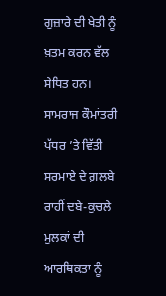ਗੁਜ਼ਾਰੇ ਦੀ ਖੇਤੀ ਨੂੰ ਖ਼ਤਮ ਕਰਨ ਵੱਲ ਸੇਧਿਤ ਹਨ। ਸਾਮਰਾਜ ਕੌਮਾਂਤਰੀ ਪੱਧਰ ’ਤੇ ਵਿੱਤੀ ਸਰਮਾਏ ਦੇ ਗ਼ਲਬੇ ਰਾਹੀਂ ਦਬੇ-ਕੁਚਲੇ ਮੁਲਕਾਂ ਦੀ ਆਰਥਿਕਤਾ ਨੂੰ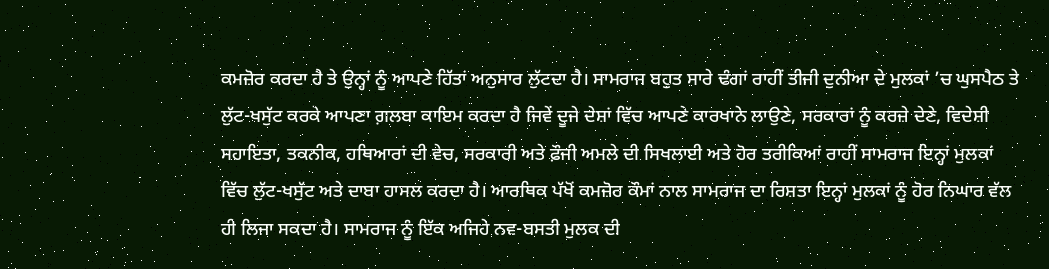ਕਮਜ਼ੋਰ ਕਰਦਾ ਹੈ ਤੇ ਉਨ੍ਹਾਂ ਨੂੰ ਆਪਣੇ ਹਿੱਤਾਂ ਅਨੁਸਾਰ ਲੁੱਟਦਾ ਹੈ। ਸਾਮਰਾਜ ਬਹੁਤ ਸਾਰੇ ਢੰਗਾਂ ਰਾਹੀਂ ਤੀਜੀ ਦੁਨੀਆ ਦੇ ਮੁਲਕਾਂ ’ਚ ਘੁਸਪੈਠ ਤੇ ਲੁੱਟ-ਖਸੁੱਟ ਕਰਕੇ ਆਪਣਾ ਗ਼ਲਬਾ ਕਾਇਮ ਕਰਦਾ ਹੈ ਜਿਵੇਂ ਦੂਜੇ ਦੇਸ਼ਾਂ ਵਿੱਚ ਆਪਣੇ ਕਾਰਖਾਨੇ ਲਾਉਣੇ, ਸਰਕਾਰਾਂ ਨੂੰ ਕਰਜ਼ੇ ਦੇਣੇ, ਵਿਦੇਸ਼ੀ ਸਹਾਇਤਾ, ਤਕਨੀਕ, ਹਥਿਆਰਾਂ ਦੀ ਵੇਚ, ਸਰਕਾਰੀ ਅਤੇ ਫ਼ੌਜੀ ਅਮਲੇ ਦੀ ਸਿਖਲਾਈ ਅਤੇ ਹੋਰ ਤਰੀਕਿਆਂ ਰਾਹੀਂ ਸਾਮਰਾਜ ਇਨ੍ਹਾਂ ਮੁਲਕਾਂ ਵਿੱਚ ਲੁੱਟ-ਖਸੁੱਟ ਅਤੇ ਦਾਬਾ ਹਾਸਲ ਕਰਦਾ ਹੈ। ਆਰਥਿਕ ਪੱਖੋਂ ਕਮਜ਼ੋਰ ਕੌਮਾਂ ਨਾਲ ਸਾਮਰਾਜ ਦਾ ਰਿਸ਼ਤਾ ਇਨ੍ਹਾਂ ਮੁਲਕਾਂ ਨੂੰ ਹੋਰ ਨਿਘਾਰ ਵੱਲ ਹੀ ਲਿਜਾ ਸਕਦਾ ਹੈ। ਸਾਮਰਾਜ ਨੂੰ ਇੱਕ ਅਜਿਹੇ ਨਵ-ਬਸਤੀ ਮੁਲਕ ਦੀ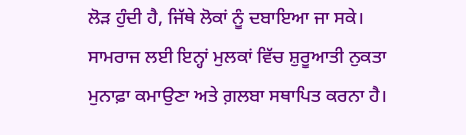ਲੋੜ ਹੁੰਦੀ ਹੈ, ਜਿੱਥੇ ਲੋਕਾਂ ਨੂੰ ਦਬਾਇਆ ਜਾ ਸਕੇ। ਸਾਮਰਾਜ ਲਈ ਇਨ੍ਹਾਂ ਮੁਲਕਾਂ ਵਿੱਚ ਸ਼ੁਰੂਆਤੀ ਨੁਕਤਾ ਮੁਨਾਫ਼ਾ ਕਮਾਉਣਾ ਅਤੇ ਗ਼ਲਬਾ ਸਥਾਪਿਤ ਕਰਨਾ ਹੈ।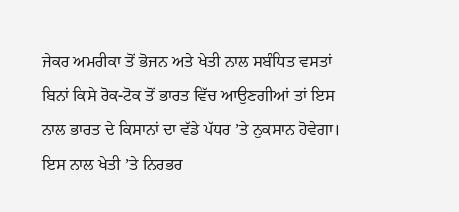ਜੇਕਰ ਅਮਰੀਕਾ ਤੋਂ ਭੋਜਨ ਅਤੇ ਖੇਤੀ ਨਾਲ ਸਬੰਧਿਤ ਵਸਤਾਂ ਬਿਨਾਂ ਕਿਸੇ ਰੋਕ-ਟੋਕ ਤੋਂ ਭਾਰਤ ਵਿੱਚ ਆਉਣਗੀਆਂ ਤਾਂ ਇਸ ਨਾਲ ਭਾਰਤ ਦੇ ਕਿਸਾਨਾਂ ਦਾ ਵੱਡੇ ਪੱਧਰ ’ਤੇ ਨੁਕਸਾਨ ਹੋਵੇਗਾ। ਇਸ ਨਾਲ ਖੇਤੀ ’ਤੇ ਨਿਰਭਰ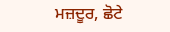ਮਜ਼ਦੂਰ, ਛੋਟੇ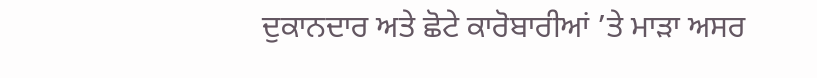ਦੁਕਾਨਦਾਰ ਅਤੇ ਛੋਟੇ ਕਾਰੋਬਾਰੀਆਂ ’ਤੇ ਮਾੜਾ ਅਸਰ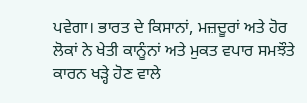ਪਵੇਗਾ। ਭਾਰਤ ਦੇ ਕਿਸਾਨਾਂ, ਮਜ਼ਦੂਰਾਂ ਅਤੇ ਹੋਰ ਲੋਕਾਂ ਨੇ ਖੇਤੀ ਕਾਨੂੰਨਾਂ ਅਤੇ ਮੁਕਤ ਵਪਾਰ ਸਮਝੌਤੇ ਕਾਰਨ ਖੜ੍ਹੇ ਹੋਣ ਵਾਲੇ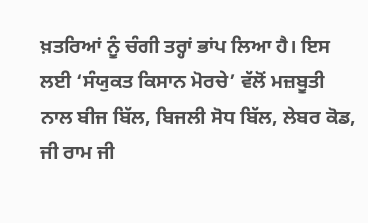ਖ਼ਤਰਿਆਂ ਨੂੰ ਚੰਗੀ ਤਰ੍ਹਾਂ ਭਾਂਪ ਲਿਆ ਹੈ। ਇਸ ਲਈ ‘ਸੰਯੁਕਤ ਕਿਸਾਨ ਮੋਰਚੇ’ ਵੱਲੋਂ ਮਜ਼ਬੂਤੀ ਨਾਲ ਬੀਜ ਬਿੱਲ, ਬਿਜਲੀ ਸੋਧ ਬਿੱਲ, ਲੇਬਰ ਕੋਡ, ਜੀ ਰਾਮ ਜੀ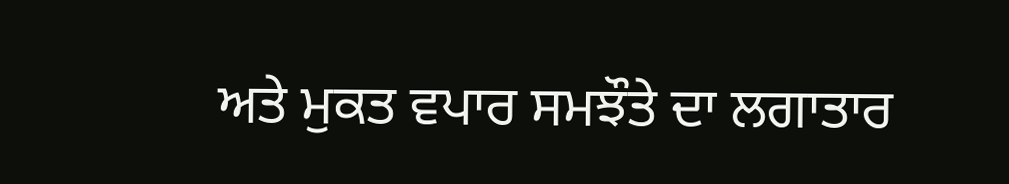ਅਤੇ ਮੁਕਤ ਵਪਾਰ ਸਮਝੌਤੇ ਦਾ ਲਗਾਤਾਰ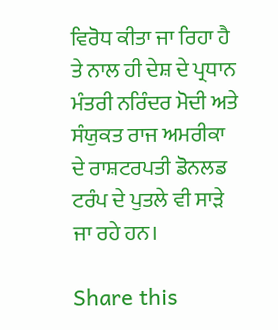ਵਿਰੋਧ ਕੀਤਾ ਜਾ ਰਿਹਾ ਹੈ ਤੇ ਨਾਲ ਹੀ ਦੇਸ਼ ਦੇ ਪ੍ਰਧਾਨ ਮੰਤਰੀ ਨਰਿੰਦਰ ਮੋਦੀ ਅਤੇ ਸੰਯੁਕਤ ਰਾਜ ਅਮਰੀਕਾ ਦੇ ਰਾਸ਼ਟਰਪਤੀ ਡੋਨਲਡ ਟਰੰਪ ਦੇ ਪੁਤਲੇ ਵੀ ਸਾੜੇ ਜਾ ਰਹੇ ਹਨ।

Share this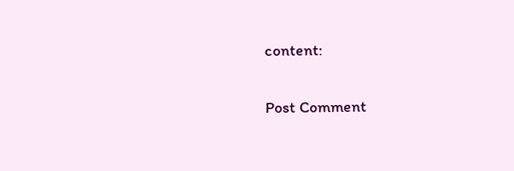content:

Post Comment